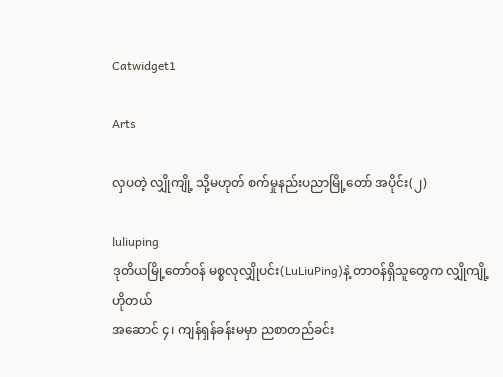Catwidget1

Arts

လှပတဲ့ လျှိုကျို့ သို့မဟုတ် စက်မှုနည်းပညာမြို့တော် အပိုင်း(၂)

luliuping
ဒုတိယမြို့တော်ဝန် မစ္စလုလျှိုပင်း(LuLiuPing)နဲ့ တာဝန်ရှိသူတွေက လျှိုကျို့ဟိုတယ်
အဆောင် ၄၊ ကျန်ရှန်ခန်းမမှာ ညစာတည်ခင်း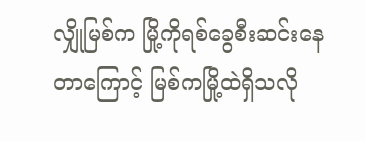လျှိုမြစ်က မြို့ကိုရစ်ခွေစီးဆင်းနေတာကြောင့် မြစ်ကမြို့ထဲရှိသလို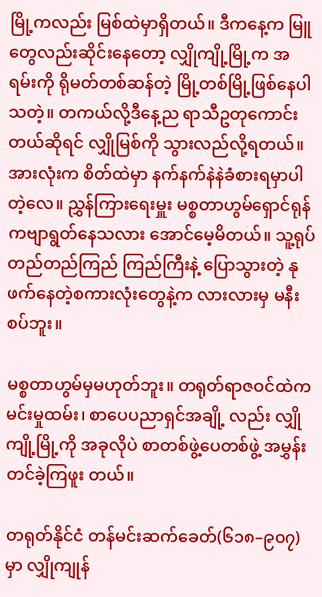မြို့ကလည်း မြစ်ထဲမှာရှိတယ်။ ဒီကနေ့က မြူတွေလည်းဆိုင်းနေတော့ လျှိုကျို့မြို့က အရမ်းကို ရိုမတ်တစ်ဆန်တဲ့ မြို့တစ်မြို့ဖြစ်နေပါသတဲ့။ တကယ်လို့ဒီနေ့ည ရာသီဥတုကောင်းတယ်ဆိုရင် လျှိုမြစ်ကို သွားလည်လို့ရတယ်။ အားလုံးက စိတ်ထဲမှာ နက်နက်နဲနဲခံစားရမှာပါတဲ့လေ။ ညွှန်ကြားရေးမှူး မစ္စတာဟွမ်ရှောင်ရုန် ကဗျာရွတ်နေသလား အောင်မေ့မိတယ်။ သူ့ရုပ် တည်တည်ကြည် ကြည်ကြီးနဲ့ ပြောသွားတဲ့ နုဖက်နေတဲ့စကားလုံးတွေနဲ့က လားလားမှ မနီးစပ်ဘူး။

မစ္စတာဟွမ်မှမဟုတ်ဘူး။ တရုတ်ရာဇဝင်ထဲက မင်းမှုထမ်း၊ စာပေပညာရှင်အချို့ လည်း လျှိုကျို့မြို့ကို အခုလိုပဲ စာတစ်ဖွဲ့ပေတစ်ဖွဲ့ အမွှန်းတင်ခဲ့ကြဖူး တယ်။

တရုတ်နိုင်ငံ တန်မင်းဆက်ခေတ်(၆၁၈–၉၀၇)မှာ လျှိုကျုန်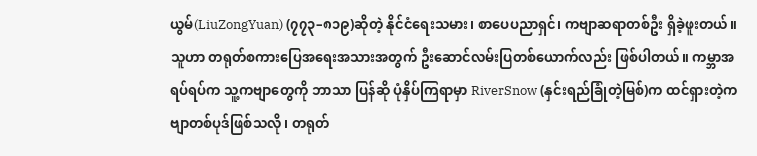ယွမ်(LiuZongYuan) (၇၇၃–၈၁၉)ဆိုတဲ့ နိုင်ငံရေးသမား၊ စာပေပညာရှင်၊ ကဗျာဆရာတစ်ဦး ရှိခဲ့ဖူးတယ်။ သူဟာ တရုတ်စကားပြေအရေးအသားအတွက် ဦးဆောင်လမ်းပြတစ်ယောက်လည်း ဖြစ်ပါတယ်။ ကမ္ဘာအရပ်ရပ်က သူ့ကဗျာတွေကို ဘာသာ ပြန်ဆို ပုံနှိပ်ကြရာမှာ RiverSnow (နှင်းရည်ခြုံတဲ့မြစ်)က ထင်ရှားတဲ့ကဗျာတစ်ပုဒ်ဖြစ်သလို၊ တရုတ်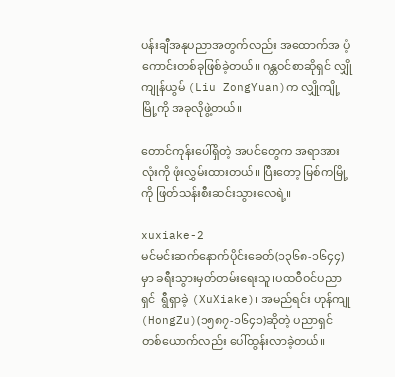ပန်းချီအနုပညာအတွက်လည်း အထောက်အ ပံ့ကောင်းတစ်ခုဖြစ်ခဲ့တယ်။ ဂန္တဝင်စာဆိုရှင် လျှိုကျုန်ယွမ် (Liu ZongYuan)က လျှိုကျို့မြို့ကို အခုလိုဖွဲ့တယ်။

တောင်ကုန်းပေါ်ရှိတဲ့ အပင်တွေက အရာအားလုံးကို ဖုံးလွှမ်းထားတယ်။ ပြီးတော့ မြစ်ကမြို့ကို ဖြတ်သန်းစီးဆင်းသွားလေရဲ့။

xuxiake-2
မင်မင်းဆက်နောက်ပိုင်းခေတ်(၁၃၆၈-၁၆၄၄)မှာ ခရီးသွားမှတ်တမ်းရေးသူ၊ပထဝီဝင်ပညာရှင်  ရွီရှာခဲ့ (XuXiake)၊ အမည်ရင်း ဟုန်ကျု(HongZu)(၁၅၈၇-၁၆၄၁)ဆိုတဲ့ ပညာရှင်တစ်ယောက်လည်း ပေါ်ထွန်းလာခဲ့တယ်။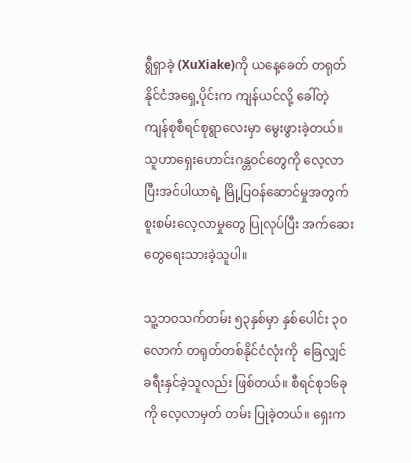ရွီရှာခဲ့ (XuXiake)ကို ယနေ့ခေတ် တရုတ်နိုင်ငံအရှေ့ပိုင်းက ကျန်ယင်လို့ ခေါ်တဲ့ ကျန်စုစီရင်စုရွာလေးမှာ မွေးဖွားခဲ့တယ်။ သူဟာရှေးဟောင်းဂန္တဝင်တွေကို လေ့လာပြီးအင်ပါယာရဲ့ မြို့ပြဝန်ဆောင်မှုအတွက် စူးစမ်းလေ့လာမှုတွေ ပြုလုပ်ပြီး အက်ဆေးတွေရေးသားခဲ့သူပါ။

သူ့ဘဝသက်တမ်း ၅၃နှစ်မှာ နှစ်ပေါင်း ၃၀လောက် တရုတ်တစ်နိုင်ငံလုံးကို  ခြေလျှင်ခရီးနှင်ခဲ့သူလည်း ဖြစ်တယ်။ စီရင်စု၁၆ခုကို လေ့လာမှတ် တမ်း ပြုခဲ့တယ်။ ရှေးက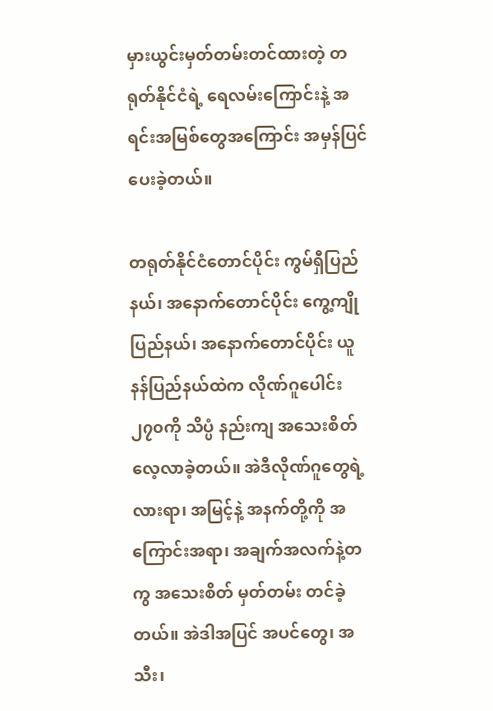မှားယွင်းမှတ်တမ်းတင်ထားတဲ့ တရုတ်နိုင်ငံရဲ့ ရေလမ်းကြောင်းနဲ့ အရင်းအမြစ်တွေအကြောင်း အမှန်ပြင်ပေးခဲ့တယ်။

တရုတ်နိုင်ငံတောင်ပိုင်း ကွမ်ရှီပြည်နယ်၊ အနောက်တောင်ပိုင်း ကွေ့ကျိုပြည်နယ်၊ အနောက်တောင်ပိုင်း ယူနန်ပြည်နယ်ထဲက လိုဏ်ဂူပေါင်း ၂၇၀ကို သိပ္ပံ နည်းကျ အသေးစိတ်လေ့လာခဲ့တယ်။ အဲဒီလိုဏ်ဂူတွေရဲ့ လားရာ၊ အမြင့်နဲ့ အနက်တို့ကို အကြောင်းအရာ၊ အချက်အလက်နဲ့တကွ အသေးစိတ် မှတ်တမ်း တင်ခဲ့တယ်။ အဲဒါအပြင် အပင်တွေ၊ အသီး၊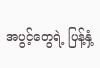အပွင့်တွေရဲ့ ပြန့်နှံ့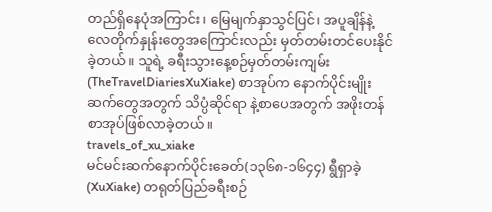တည်ရှိနေပုံအကြာင်း၊ မြေမျက်နှာသွင်ပြင်၊ အပူချိန်နဲ့လေတိုက်နှုန်းတွေအကြောင်းလည်း မှတ်တမ်းတင်ပေးနိုင်ခဲ့တယ်။ သူရဲ့ ခရီးသွားနေ့စဉ်မှတ်တမ်းကျမ်း (TheTravelDiariesXuXiake) စာအုပ်က နောက်ပိုင်းမျိုးဆက်တွေအတွက် သိပ္ပံဆိုင်ရာ နဲ့စာပေအတွက် အဖိုးတန်စာအုပ်ဖြစ်လာခဲ့တယ်။
travels_of_xu_xiake
မင်မင်းဆက်နောက်ပိုင်းခေတ်(၁၃၆၈-၁၆၄၄) ရွီရှာခဲ့ (XuXiake) တရုတ်ပြည်ခရီးစဉ်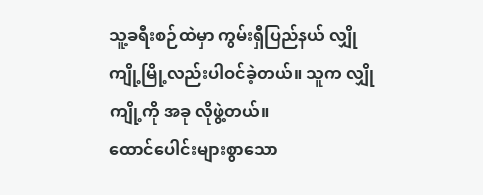သူ့ခရီးစဉ်ထဲမှာ ကွမ်းရှီပြည်နယ် လျှိုကျို့မြို့လည်းပါဝင်ခဲ့တယ်။ သူက လျှိုကျို့ကို အခု လိုဖွဲ့တယ်။
ထောင်ပေါင်းများစွာသော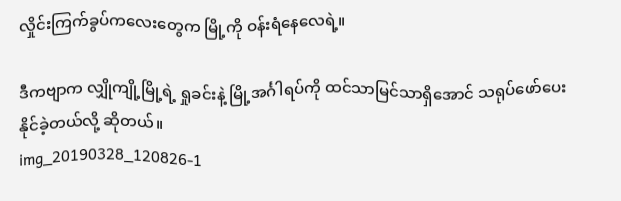လှိုင်းကြက်ခွပ်ကလေးတွေက မြို့ကို ဝန်းရံနေလေရဲ့။

ဒီကဗျာက လျှိုကျို့မြို့ရဲ့ ရှုခင်းနဲ့ မြို့အင်္ဂါရပ်ကို ထင်သာမြင်သာရှိအောင် သရုပ်ဖော်ပေးနိုင်ခဲ့တယ်လို့ ဆိုတယ်။
img_20190328_120826-1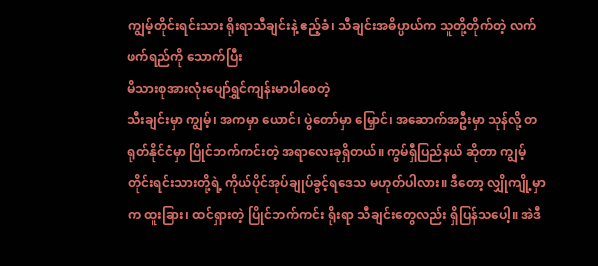ကျွမ့်တိုင်းရင်းသား ရိုးရာသီချင်းနဲ့ ဧည့်ခံ၊ သီချင်းအဓိပ္ပာယ်က သူတို့တိုက်တဲ့ လက်ဖက်ရည်ကို သောက်ပြီး
မိသားစုအားလုံးပျော်ရွှင်ကျန်းမာပါစေတဲ့
သီးချင်းမှာ ကျွမ့်၊ အကမှာ ယောင်၊ ပွဲတော်မှာ မြှောင်၊ အဆောက်အဦးမှာ သုန်လို့ တရုတ်နိုင်ငံမှာ ပြိုင်ဘက်ကင်းတဲ့ အရာလေးခုရှိတယ်။ ကွမ်ရှီပြည်နယ် ဆိုတာ ကျွမ့်တိုင်းရင်းသားတို့ရဲ့ ကိုယ်ပိုင်အုပ်ချုပ်ခွင့်ရဒေသ မဟုတ်ပါလား။ ဒီတော့ လျှိုကျို့မှာက ထူးခြား၊ ထင်ရှားတဲ့ ပြိုင်ဘက်ကင်း ရိုးရာ သီချင်းတွေလည်း ရှိပြန်သပေါ့။ အဲဒီ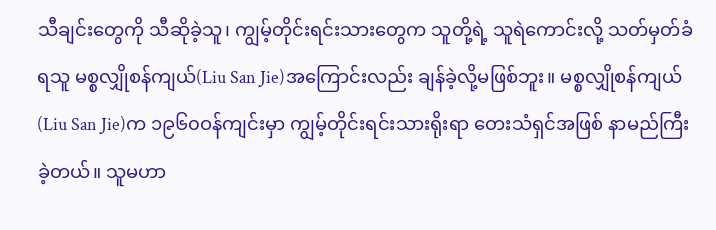သီချင်းတွေကို သီဆိုခဲ့သူ၊ ကျွမ့်တိုင်းရင်းသားတွေက သူတို့ရဲ့ သူရဲကောင်းလို့ သတ်မှတ်ခံရသူ မစ္စလျှိုစန်ကျယ်(Liu San Jie)အကြောင်းလည်း ချန်ခဲ့လို့မဖြစ်ဘူး။ မစ္စလျှိုစန်ကျယ်(Liu San Jie)က ၁၉၆၀ဝန်ကျင်းမှာ ကျွမ့်တိုင်းရင်းသားရိုးရာ တေးသံရှင်အဖြစ် နာမည်ကြီး ခဲ့တယ်။ သူမဟာ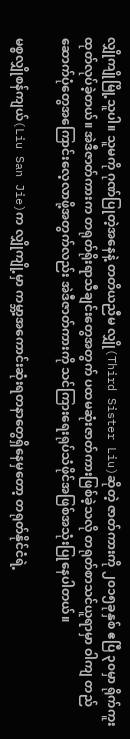လျှိုကျိုမြို့သူပါ။ သူမကို ဂုဏ်ပြုတဲ့အနေနဲ့ တတိယညီမ လျှို(Third Sister Liu)ဆိုတဲ့ ဇာတ်ကားကို ၂၀၁၅ခုနှစ် ဧပြီ ၃၀မှာ ရိုက်ကူးထုတ်လုပ်ခဲ့တယ်။ အဲဒီဇာတ်ကားက တရုတ်ရိုးရာသီချင်းတွေအတွက် ပထမဆုံးဇာတ်ကားဖြစ်ခဲ့သလို တရုတ်စာသင်ယူရာမှာ ဝါကျ တည်ဆောက်ပုံတွေအကြောင်းလေ့လာဖို့အတွက်လည်း အဲဒီဇာတ်ကားကို သင်ကြားရေးရုပ်သံဖိုင်အဖြစ်အသုံးပြုနေပါတယ်။

မစ္စလျှိုစန်ကျယ်(Liu San Jie)က လျှိုကျို့မှာ ကမ္ဘာ့အကောင်းဆုံးရတနာတွေရှိနေမှတော့ တရုတ်နိုင်ငံရဲ့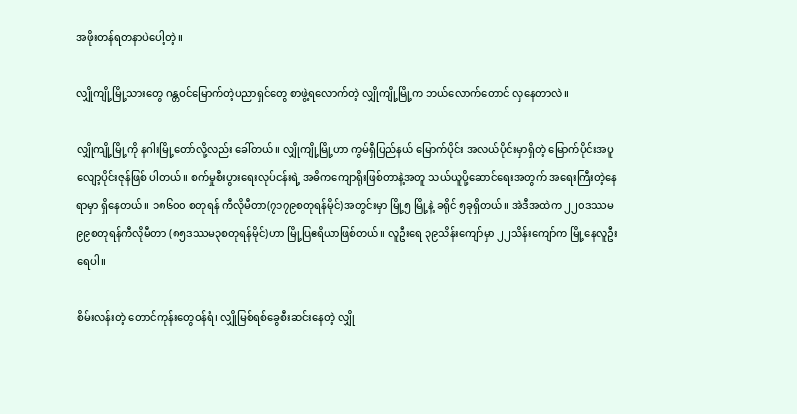အဖိုးတန်ရတနာပဲပေါ့တဲ့။

လျှိုကျို့မြို့သားတွေ ဂန္တဝင်မြောက်တဲ့ပညာရှင်တွေ စာဖွဲ့ရလောက်တဲ့ လျှိုကျို့မြို့က ဘယ်လောက်တောင် လှနေတာလဲ။

လျှိုကျို့မြို့ကို နဂါးမြို့တော်လို့လည်း ခေါ်တယ်။ လျှိုကျို့မြို့ဟာ ကွမ်ရှီပြည်နယ် မြောက်ပိုင်း အလယ်ပိုင်းမှာရှိတဲ့ မြောက်ပိုင်းအပူလျော့ပိုင်းဇုန်ဖြစ် ပါတယ်။ စက်မှုစီးပွားရေးလုပ်ငန်းရဲ့ အဓိကကျောရိုးဖြစ်တာနဲ့အတူ သယ်ယူပို့ဆောင်ရေးအတွက် အရေးကြီးတဲ့နေရာမှာ ရှိနေတယ်။ ၁၈၆၀၀ စတုရန် ကီလိုမီတာ(၇၁၇၉စတုရန်မိုင်)အတွင်းမှာ မြို့၅ မြို့နဲ့ ခရိုင် ၅ခုရှိတယ်။ အဲဒီအထဲက ၂၂၀ဒဿမ၉၉စတုရန်ကီလိုမီတာ (၈၅ဒဿမ၃စတုရန်မိုင်)ဟာ မြို့ပြဧရိယာဖြစ်တယ်။ လူဦးရေ ၃၉သိန်းကျော်မှာ ၂၂သိန်းကျော်က မြို့နေလူဦးရေပါ။

စိမ်းလန်းတဲ့ တောင်ကုန်းတွေဝန်ရံ၊ လျှိုမြစ်ရစ်ခွေစီးဆင်းနေတဲ့ လျှို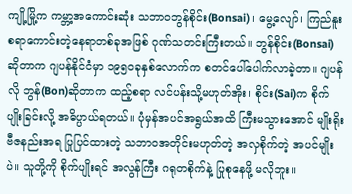ကျို့မြို့က ကမ္ဘာ့အကောင်းဆုံး သဘာဝဘွန်စိုင်း(Bonsai)၊ မွေ့လျော်၊ ကြည်နူး စရာကောင်းတဲ့နေရာတစ်ခုအဖြစ် ဂုဏ်သတင်းကြီးတယ်။ ဘွန်စိုင်း(Bonsai)ဆိုတာက ဂျပန်နိုင်ငံမှာ ၁၉၅၀ခုနှစ်လောက်က စတင်ပေါ်ပေါက်လာခဲ့တာ။ ဂျပန်လို ဘွန်(Bon)ဆိုတာက ထည့်စရာ လင်ပန်းသို့မဟုတ်အိုး၊ စိုင်း(Sai)က စိုက်ပျိုးခြင်းလို့ အဓိပ္ပာယ်ရတယ်။ ပုံမှန်အပင်အရွယ်အထိ ကြီးမသွားအောင် မျိုးရိုးဗီဇနည်းအရ ပြုပြင်ထားတဲ့ သဘာဝအတိုင်းမဟုတ်တဲ့ အလှစိုက်တဲ့ အပင်မျိုးပဲ။ သူတို့ကို စိုက်ပျိုးရင် အလွန်ကြီး ဂရုတစိုက်နဲ့ ပြုစုနေဖို့ မလိုဘူး။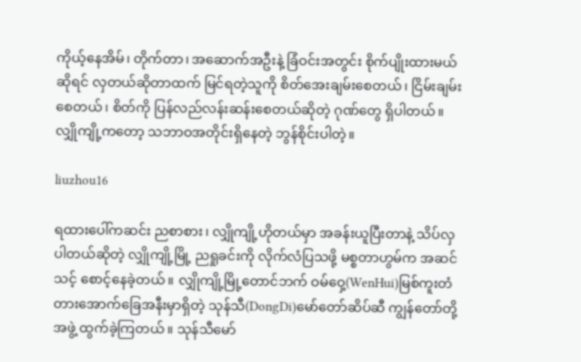ကိုယ့်နေအိမ်၊ တိုက်တာ၊ အဆောက်အဦးနဲ့ ခြံဝင်းအတွင်း စိုက်ပျိုးထားမယ်ဆိုရင် လှတယ်ဆိုတာထက် မြင်ရတဲ့သူကို စိတ်အေးချမ်းစေတယ်၊ ငြိမ်းချမ်းစေတယ်၊ စိတ်ကို ပြန်လည်လန်းဆန်းစေတယ်ဆိုတဲ့ ဂုဏ်တွေ ရှိပါတယ်။ လျှိုကျို့ကတော့ သဘာဝအတိုင်းရှိနေတဲ့ ဘွန်စိုင်းပါတဲ့။

liuzhou16

ရထားပေါ်ကဆင်း ညစာစား၊ လျှိုကျို့ဟိုတယ်မှာ အခန်းယူပြီးတာနဲ့ သိပ်လှပါတယ်ဆိုတဲ့ လျှိုကျို့မြို့ ညရှုခင်းကို လိုက်လံပြသဖို့ မစ္စတာဟွမ်က အဆင်သင့် စောင့်နေခဲ့တယ်။ လျှိုကျို့မြို့တောင်ဘက် ဝမ်ဝှေ့(WenHui)မြစ်ကူးတံတားအောက်ခြေအနီးမှာရှိတဲ့ သုန်သီ(DongDi)မော်တော်ဆိပ်ဆီ ကျွန်တော်တို့အဖွဲ့ ထွက်ခဲ့ကြတယ်။ သုန်သီမော်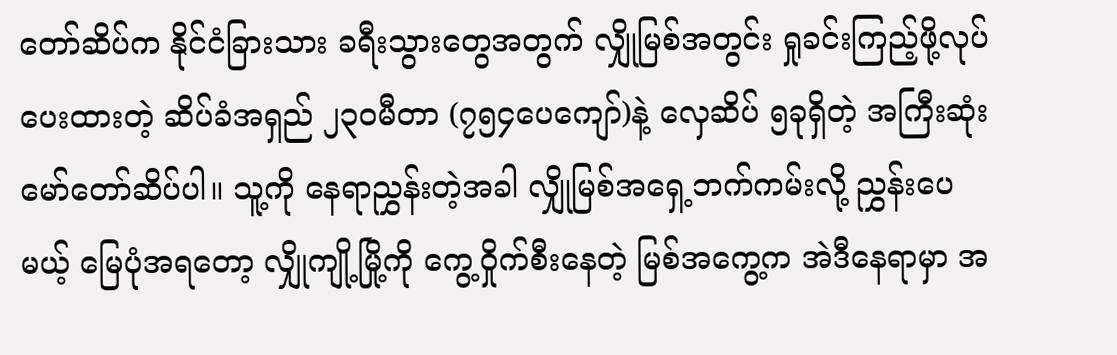တော်ဆိပ်က နိုင်ငံခြားသား ခရီးသွားတွေအတွက် လျှိုမြစ်အတွင်း ရှုခင်းကြည့်ဖို့လုပ်ပေးထားတဲ့ ဆိပ်ခံအရှည် ၂၃၀မီတာ (၇၅၄ပေကျော်)နဲ့ လှေဆိပ် ၅ခုရှိတဲ့ အကြီးဆုံးမော်တော်ဆိပ်ပါ။ သူ့ကို နေရာညွှန်းတဲ့အခါ လျှိုမြစ်အရှေ့ဘက်ကမ်းလို့ ညွှန်းပေမယ့် မြေပုံအရတော့ လျှိုကျို့မြို့ကို ကွေ့ဝှိုက်စီးနေတဲ့ မြစ်အကွေ့က အဲဒီနေရာမှာ အ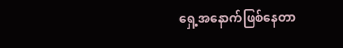ရှေ့အနောက်ဖြစ်နေတာ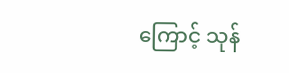ကြောင့် သုန်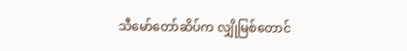သီမော်တော်ဆိပ်က လျှိုမြစ်တောင်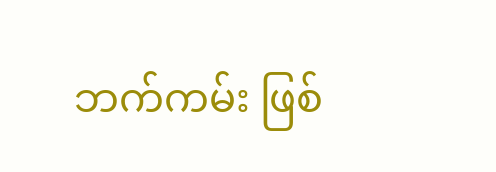ဘက်ကမ်း ဖြစ်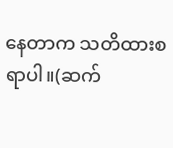နေတာက သတိထားစရာပါ။(ဆက်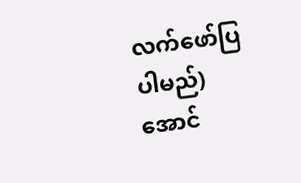လက်ဖော်ပြပါမည်)
အောင်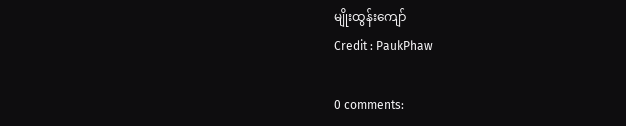မျိုးထွန်း‌ကျော်
Credit : PaukPhaw

0 comments: